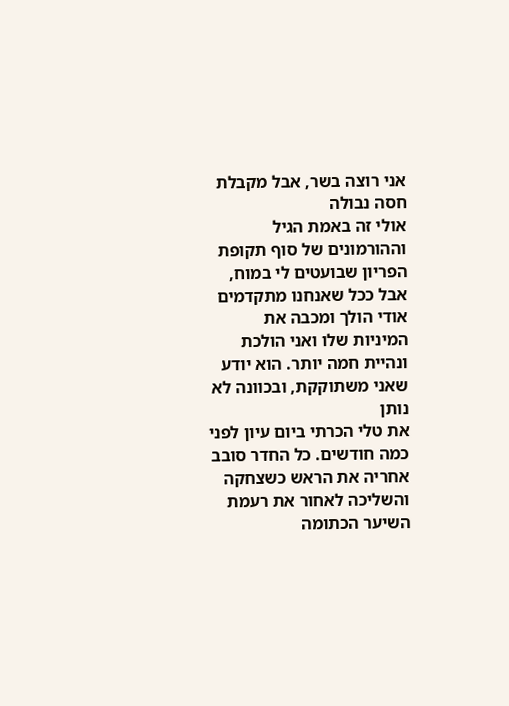אני רוצה בשר, אבל מקבלת חסה נבולה
אולי זה באמת הגיל וההורמונים של סוף תקופת הפריון שבועטים לי במוח, אבל ככל שאנחנו מתקדמים אודי הולך ומכבה את המיניות שלו ואני הולכת ונהיית חמה יותר. הוא יודע שאני משתוקקת, ובכוונה לא נותן
את טלי הכרתי ביום עיון לפני כמה חודשים. כל החדר סובב אחריה את הראש כשצחקה והשליכה לאחור את רעמת השיער הכתומה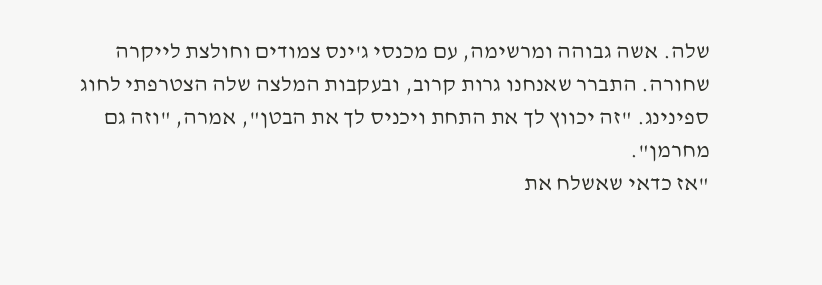שלה. אשה גבוהה ומרשימה, עם מכנסי ג'ינס צמודים וחולצת לייקרה שחורה. התברר שאנחנו גרות קרוב, ובעקבות המלצה שלה הצטרפתי לחוג ספינינג. "זה יכווץ לך את התחת ויכניס לך את הבטן", אמרה, "וזה גם מחרמן".
"אז כדאי שאשלח את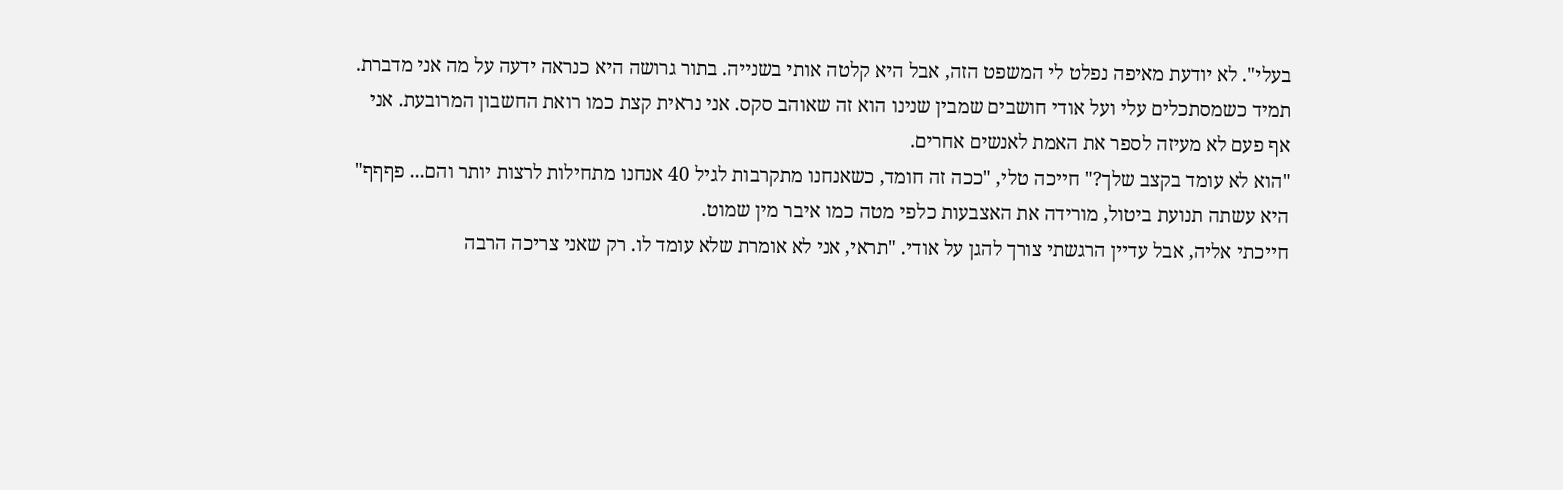בעלי". לא יודעת מאיפה נפלט לי המשפט הזה, אבל היא קלטה אותי בשנייה. בתור גרושה היא כנראה ידעה על מה אני מדברת. תמיד כשמסתכלים עלי ועל אודי חושבים שמבין שנינו הוא זה שאוהב סקס. אני נראית קצת כמו רואת החשבון המרובעת. אני אף פעם לא מעיזה לספר את האמת לאנשים אחרים.
"הוא לא עומד בקצב שלך?" חייכה טלי, "ככה זה חומד, כשאנחנו מתקרבות לגיל 40 אנחנו מתחילות לרצות יותר והם... פףףף" היא עשתה תנועת ביטול, מורידה את האצבעות כלפי מטה כמו איבר מין שמוט.
חייכתי אליה, אבל עדיין הרגשתי צורך להגן על אודי. "תראי, אני לא אומרת שלא עומד לו. רק שאני צריכה הרבה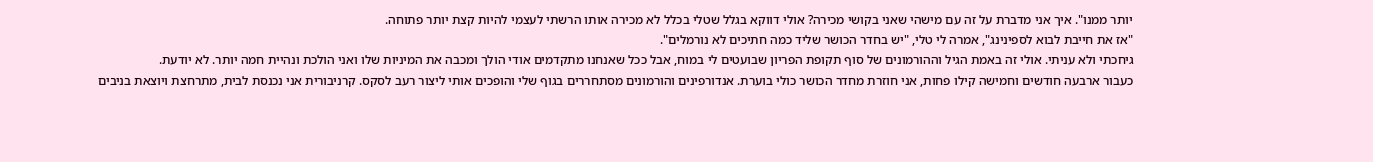יותר ממנו". איך אני מדברת על זה עם מישהי שאני בקושי מכירה? אולי דווקא בגלל שטלי בכלל לא מכירה אותו הרשתי לעצמי להיות קצת יותר פתוחה.
"אז את חייבת לבוא לספינינג", אמרה לי טלי, "יש בחדר הכושר שליד כמה חתיכים לא נורמלים".
גיחכתי ולא עניתי. אולי זה באמת הגיל וההורמונים של סוף תקופת הפריון שבועטים לי במוח, אבל ככל שאנחנו מתקדמים אודי הולך ומכבה את המיניות שלו ואני הולכת ונהיית חמה יותר. לא יודעת.
כעבור ארבעה חודשים וחמישה קילו פחות, אני חוזרת מחדר הכושר כולי בוערת. אנדורפינים והורמונים מסתחררים בגוף שלי והופכים אותי ליצור רעב לסקס. קרניבורית אני נכנסת לבית, מתרחצת ויוצאת בניבים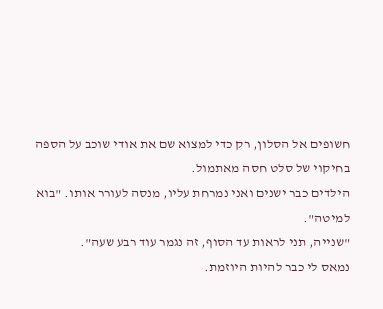חשופים אל הסלון, רק כדי למצוא שם את אודי שוכב על הספה בחיקוי של סלט חסה מאתמול.
הילדים כבר ישנים ואני נמרחת עליו, מנסה לעורר אותו. "בוא למיטה".
"שנייה, תני לראות עד הסוף, זה נגמר עוד רבע שעה".
נמאס לי כבר להיות היוזמת.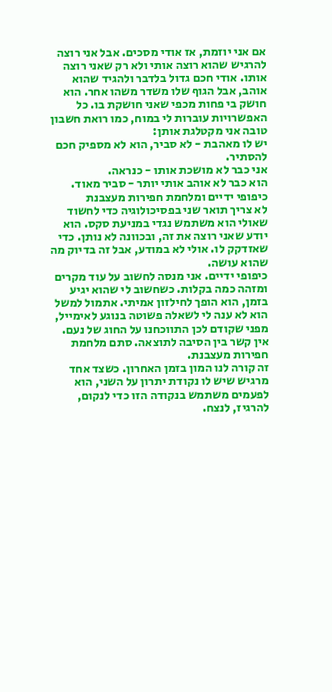אם אני יוזמת, אז אודי מסכים. אבל אני רוצה להרגיש שהוא רוצה אותי ולא רק שאני רוצה אותו. אודי חכם גדול בלדבר ולהגיד שהוא אוהב, אבל הגוף שלו משדר משהו אחר. הוא חושק בי פחות מכפי שאני חושקת בו. כל האפשרויות עוברות לי במוח, כמו רואת חשבון טובה אני מקטלגת אותן:
יש לו מאהבת - לא סביר, הוא לא מספיק חכם להסתיר.
אני כבר לא מושכת אותו - כנראה.
הוא כבר לא אוהב אותי יותר - סביר מאוד.
כיפופי ידיים ומלחמת חפירות מעצבנת
לא צריך תואר שני בפסיכולוגיה כדי לחשוד שאולי הוא משתמש נגדי במניעת סקס. הוא יודע שאני רוצה את זה, ובכוונה לא נותן. כדי שאזדקק לו. אולי לא במודע, אבל זה בדיוק מה שהוא עושה.
כיפופי ידיים. אני מנסה לחשוב על עוד מקרים ומזהה כמה בקלות. כשחשוב לי שהוא יגיע בזמן, הוא הופך לחילזון אמיתי. אתמול למשל הוא לא ענה לי לשאלה פשוטה בנוגע לאימייל, מפני שקודם לכן התווכחנו על החוג של נעם. אין קשר בין הסיבה לתוצאה. סתם מלחמת חפירות מעצבנת.
זה קורה לנו המון בזמן האחרון. כשצד אחד מרגיש שיש לו נקודת יתרון על השני, הוא לפעמים משתמש בנקודה הזו כדי לנקום, להרגיז, לנצח.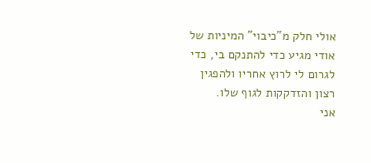אולי חלק מ"כיבוי" המיניות של אודי מגיע כדי להתנקם בי, כדי לגרום לי לרוץ אחריו ולהפגין רצון והזדקקות לגוף שלו.
אני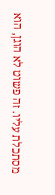מסתכלת עליו. זה פשוט לא הוגן, הוא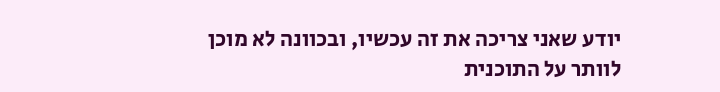יודע שאני צריכה את זה עכשיו, ובכוונה לא מוכן לוותר על התוכנית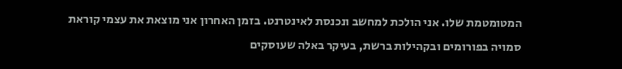המטומטמת שלו. אני הולכת למחשב ונכנסת לאינטרנט. בזמן האחרון אני מוצאת את עצמי קוראת סמויה בפורומים ובקהילות ברשת, בעיקר באלה שעוסקים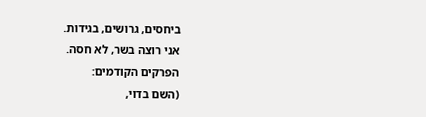ביחסים, גרושים, בגידות.
אני רוצה בשר, לא חסה.
הפרקים הקודמים:
(השם בדוי,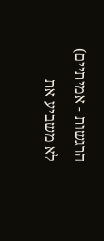הרגשות - אמיתיים)
לא משביע את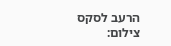הרעב לסקס
צילום: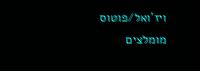ויז'ואל/פוטוס
מומלצים